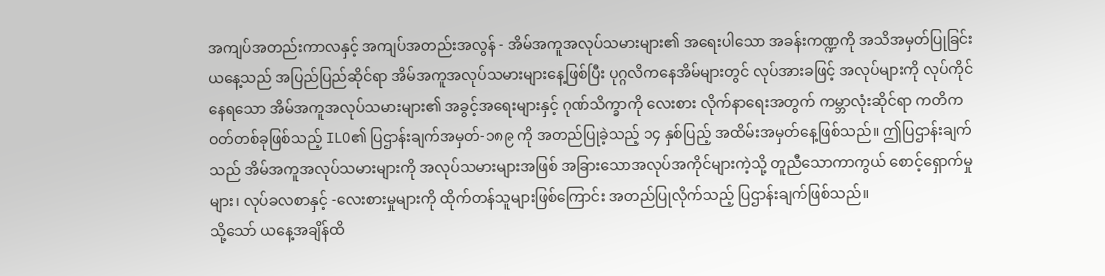အကျပ်အတည်းကာလနှင့် အကျပ်အတည်းအလွန် - အိမ်အကူအလုပ်သမားများ၏ အရေးပါသော အခန်းကဏ္ဍကို အသိအမှတ်ပြုခြင်း
ယနေ့သည် အပြည်ပြည်ဆိုင်ရာ အိမ်အကူအလုပ်သမားများနေ့ဖြစ်ပြီး ပုဂ္ဂလိကနေအိမ်များတွင် လုပ်အားခဖြင့် အလုပ်များကို လုပ်ကိုင်နေရသော အိမ်အကူအလုပ်သမားများ၏ အခွင့်အရေးများနှင့် ဂုဏ်သိက္ခာကို လေးစား လိုက်နာရေးအတွက် ကမ္ဘာလုံးဆိုင်ရာ ကတိကဝတ်တစ်ခုဖြစ်သည့် ILO၏ ပြဌာန်းချက်အမှတ်-၁၈၉ ကို အတည်ပြုခဲ့သည့် ၁၄ နှစ်ပြည့် အထိမ်းအမှတ်နေ့ဖြစ်သည်။ ဤပြဌာန်းချက်သည် အိမ်အကူအလုပ်သမားများကို အလုပ်သမားများအဖြစ် အခြားသောအလုပ်အကိုင်များကဲ့သို့ တူညီသောကာကွယ် စောင့်ရှောက်မှုများ၊ လုပ်ခလစာနှင့် -လေးစားမှုများကို ထိုက်တန်သူများဖြစ်ကြောင်း အတည်ပြုလိုက်သည့် ပြဌာန်းချက်ဖြစ်သည်။
သို့သော် ယနေ့အချိန်ထိ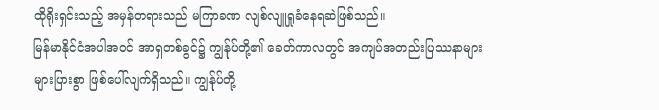ထိုရိုးရှင်းသည့် အမှန်တရားသည် မကြာခဏ လျစ်လျူရှုခံနေရဆဲဖြစ်သည်။
မြန်မာနိုင်ငံအပါအဝင် အာရှတစ်ခွင်၌ ကျွန်ုပ်တို့၏ ခေတ်ကာလတွင် အကျပ်အတည်းပြဿနာများ များပြားစွာ ဖြစ်ပေါ်လျက်ရှိသည်။ ကျွန်ုပ်တို့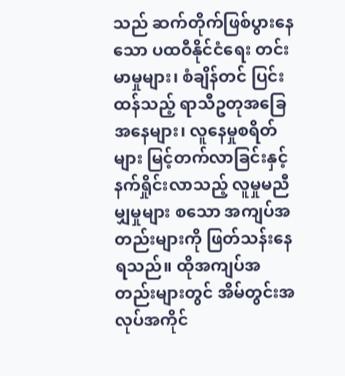သည် ဆက်တိုက်ဖြစ်ပွားနေသော ပထဝီနိုင်ငံရေး တင်းမာမှုများ၊ စံချိန်တင် ပြင်းထန်သည့် ရာသီဥတုအခြေအနေများ၊ လူနေမှုစရိတ်များ မြင့်တက်လာခြင်းနှင့် နက်ရှိုင်းလာသည့် လူမှုမညီမျှမှုများ စသော အကျပ်အတည်းများကို ဖြတ်သန်းနေရသည်။ ထိုအကျပ်အတည်းများတွင် အိမ်တွင်းအလုပ်အကိုင်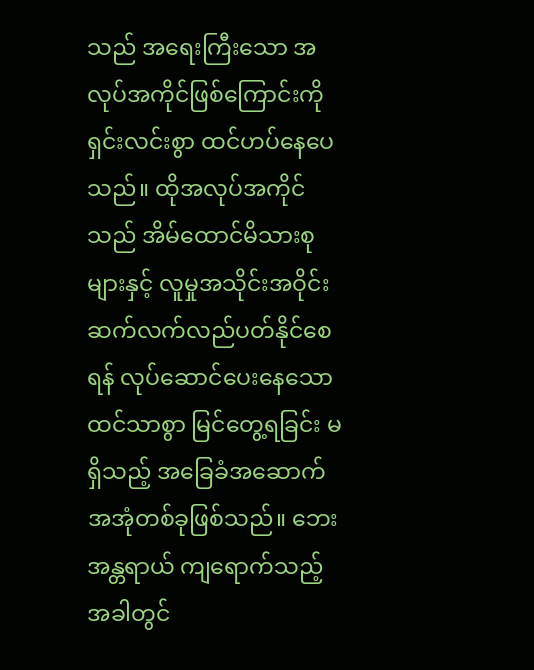သည် အရေးကြီးသော အလုပ်အကိုင်ဖြစ်ကြောင်းကို ရှင်းလင်းစွာ ထင်ဟပ်နေပေသည်။ ထိုအလုပ်အကိုင်သည် အိမ်ထောင်မိသားစုများနှင့် လူမှုအသိုင်းအဝိုင်း ဆက်လက်လည်ပတ်နိုင်စေရန် လုပ်ဆောင်ပေးနေသော ထင်သာစွာ မြင်တွေ့ရခြင်း မရှိသည့် အခြေခံအဆောက်အအုံတစ်ခုဖြစ်သည်။ ဘေးအန္တရာယ် ကျရောက်သည့် အခါတွင်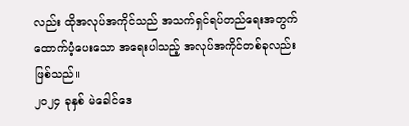လည်း ထိုအလုပ်အကိုင်သည် အသက်ရှင်ရပ်တည်ရေးအတွက် ထောက်ပံ့ပေးသော အရေးပါသည့် အလုပ်အကိုင်တစ်ခုလည်း ဖြစ်သည်။
၂၀၂၄ ခုနှစ် မဲခေါင်ဒေ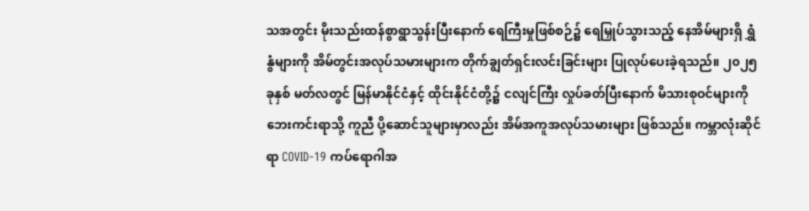သအတွင်း မိုးသည်းထန်စွာရွာသွန်းပြီးနောက် ရေကြီးမှုဖြစ်စဉ်၌ ရေမြှုပ်သွားသည့် နေအိမ်များရှိ ရွှံနွံများကို အိမ်တွင်းအလုပ်သမားများက တိုက်ချွတ်ရှင်းလင်းခြင်းများ ပြုလုပ်ပေးခဲ့ရသည်။ ၂၀၂၅ ခုနှစ် မတ်လတွင် မြန်မာနိုင်ငံနှင့် ထိုင်းနိုင်ငံတို့၌ ငလျင်ကြီး လှုပ်ခတ်ပြီးနောက် မိသားစုဝင်များကို ဘေးကင်းရာသို့ ကူညီ ပို့ဆောင်သူများမှာလည်း အိမ်အကူအလုပ်သမားများ ဖြစ်သည်။ ကမ္ဘာလုံးဆိုင်ရာ COVID-19 ကပ်ရောဂါအ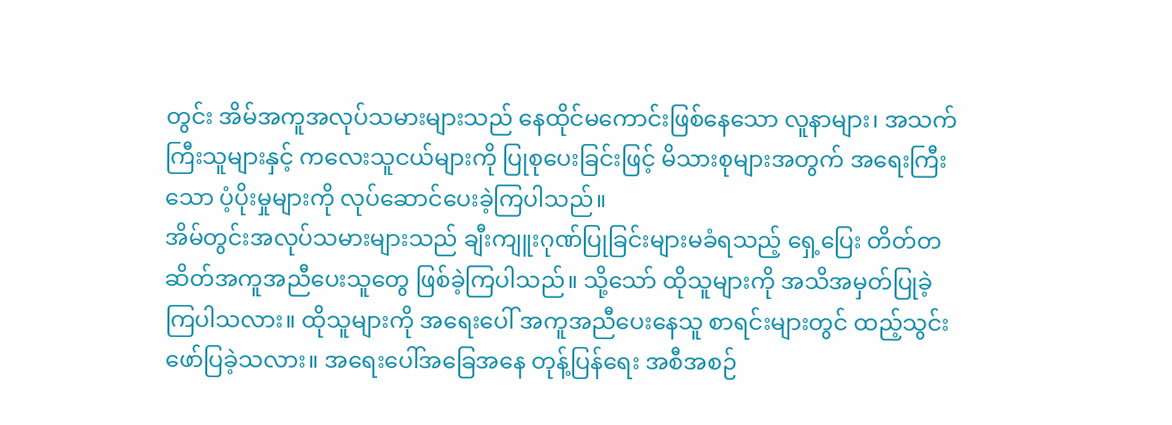တွင်း အိမ်အကူအလုပ်သမားများသည် နေထိုင်မကောင်းဖြစ်နေသော လူနာများ၊ အသက်ကြီးသူများနှင့် ကလေးသူငယ်များကို ပြုစုပေးခြင်းဖြင့် မိသားစုများအတွက် အရေးကြီးသော ပံ့ပိုးမှုများကို လုပ်ဆောင်ပေးခဲ့ကြပါသည်။
အိမ်တွင်းအလုပ်သမားများသည် ချီးကျူးဂုဏ်ပြုခြင်းများမခံရသည့် ရှေ့ပြေး တိတ်တဆိတ်အကူအညီပေးသူတွေ ဖြစ်ခဲ့ကြပါသည်။ သို့သော် ထိုသူများကို အသိအမှတ်ပြုခဲ့ကြပါသလား။ ထိုသူများကို အရေးပေါ် အကူအညီပေးနေသူ စာရင်းများတွင် ထည့်သွင်းဖော်ပြခဲ့သလား။ အရေးပေါ်အခြေအနေ တုန့်ပြန်ရေး အစီအစဉ်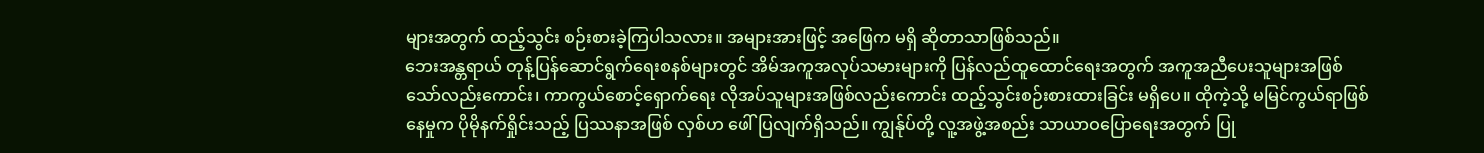များအတွက် ထည့်သွင်း စဉ်းစားခဲ့ကြပါသလား။ အများအားဖြင့် အဖြေက မရှိ ဆိုတာသာဖြစ်သည်။
ဘေးအန္တရာယ် တုန့်ပြန်ဆောင်ရွက်ရေးစနစ်များတွင် အိမ်အကူအလုပ်သမားများကို ပြန်လည်ထူထောင်ရေးအတွက် အကူအညီပေးသူများအဖြစ်သော်လည်းကောင်း၊ ကာကွယ်စောင့်ရှောက်ရေး လိုအပ်သူများအဖြစ်လည်းကောင်း ထည့်သွင်းစဉ်းစားထားခြင်း မရှိပေ။ ထိုကဲ့သို့ မမြင်ကွယ်ရာဖြစ်နေမှုက ပိုမိုနက်ရှိုင်းသည့် ပြဿနာအဖြစ် လှစ်ဟ ဖေါ်ပြလျက်ရှိသည်။ ကျွန်ုပ်တို့ လူ့အဖွဲ့အစည်း သာယာဝပြောရေးအတွက် ပြု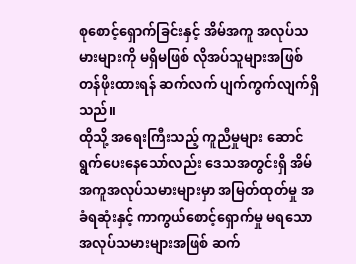စုစောင့်ရှောက်ခြင်းနှင့် အိမ်အကူ အလုပ်သမားများကို မရှိမဖြစ် လိုအပ်သူများအဖြစ် တန်ဖိုးထားရန် ဆက်လက် ပျက်ကွက်လျက်ရှိသည်။
ထိုသို့ အရေးကြီးသည့် ကူညီမှုများ ဆောင်ရွက်ပေးနေသော်လည်း ဒေသအတွင်းရှိ အိမ်အကူအလုပ်သမားများမှာ အမြတ်ထုတ်မှု အခံရဆုံးနှင့် ကာကွယ်စောင့်ရှောက်မှု မရသော အလုပ်သမားများအဖြစ် ဆက်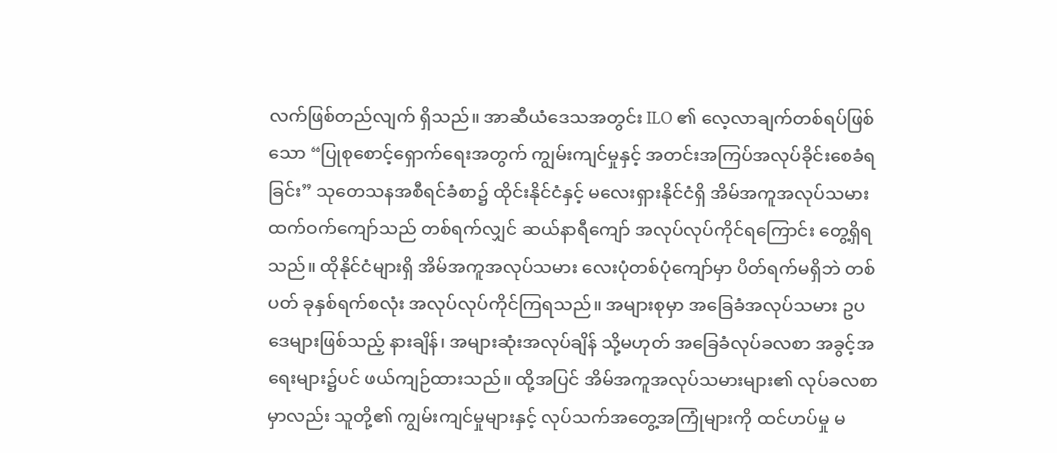လက်ဖြစ်တည်လျက် ရှိသည်။ အာဆီယံဒေသအတွင်း ILO ၏ လေ့လာချက်တစ်ရပ်ဖြစ်သော “ပြုစုစောင့်ရှောက်ရေးအတွက် ကျွမ်းကျင်မှုနှင့် အတင်းအကြပ်အလုပ်ခိုင်းစေခံရခြင်း” သုတေသနအစီရင်ခံစာ၌ ထိုင်းနိုင်ငံနှင့် မလေးရှားနိုင်ငံရှိ အိမ်အကူအလုပ်သမား ထက်ဝက်ကျော်သည် တစ်ရက်လျှင် ဆယ်နာရီကျော် အလုပ်လုပ်ကိုင်ရကြောင်း တွေ့ရှိရသည်။ ထိုနိုင်ငံများရှိ အိမ်အကူအလုပ်သမား လေးပုံတစ်ပုံကျော်မှာ ပိတ်ရက်မရှိဘဲ တစ်ပတ် ခုနှစ်ရက်စလုံး အလုပ်လုပ်ကိုင်ကြရသည်။ အများစုမှာ အခြေခံအလုပ်သမား ဥပဒေများဖြစ်သည့် နားချိန်၊ အများဆုံးအလုပ်ချိန် သို့မဟုတ် အခြေခံလုပ်ခလစာ အခွင့်အရေးများ၌ပင် ဖယ်ကျဉ်ထားသည်။ ထို့အပြင် အိမ်အကူအလုပ်သမားများ၏ လုပ်ခလစာမှာလည်း သူတို့၏ ကျွမ်းကျင်မှုများနှင့် လုပ်သက်အတွေ့အကြုံများကို ထင်ဟပ်မှု မ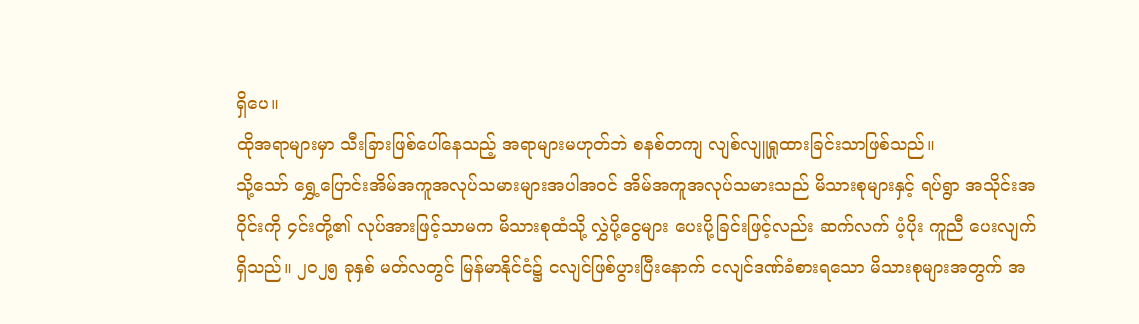ရှိပေ။
ထိုအရာများမှာ သီးခြားဖြစ်ပေါ်နေသည့် အရာများမဟုတ်ဘဲ စနစ်တကျ လျစ်လျူရှုထားခြင်းသာဖြစ်သည်။
သို့သော် ရွှေ့ပြောင်းအိမ်အကူအလုပ်သမားများအပါအဝင် အိမ်အကူအလုပ်သမားသည် မိသားစုများနှင့် ရပ်ရွာ အသိုင်းအဝိုင်းကို ၄င်းတို့၏ လုပ်အားဖြင့်သာမက မိသားစုထံသို့ လွှဲပို့ငွေများ ပေးပို့ခြင်းဖြင့်လည်း ဆက်လက် ပံ့ပိုး ကူညီ ပေးလျက်ရှိသည်။ ၂၀၂၅ ခုနှစ် မတ်လတွင် မြန်မာနိုင်ငံ၌ ငလျင်ဖြစ်ပွားပြီးနောက် ငလျင်ဒဏ်ခံစားရသော မိသားစုများအတွက် အ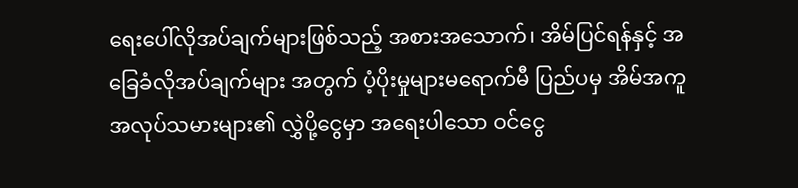ရေးပေါ်လိုအပ်ချက်များဖြစ်သည့် အစားအသောက်၊ အိမ်ပြင်ရန်နှင့် အခြေခံလိုအပ်ချက်များ အတွက် ပံ့ပိုးမှုများမရောက်မီ ပြည်ပမှ အိမ်အကူအလုပ်သမားများ၏ လွှဲပို့ငွေမှာ အရေးပါသော ဝင်ငွေ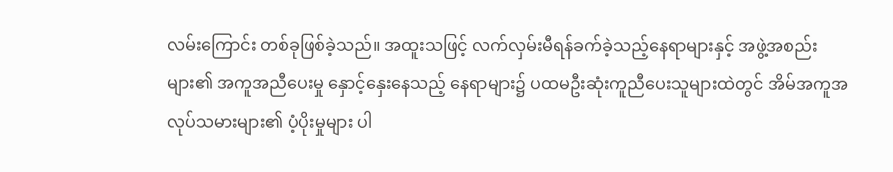လမ်းကြောင်း တစ်ခုဖြစ်ခဲ့သည်။ အထူးသဖြင့် လက်လှမ်းမီရန်ခက်ခဲ့သည့်နေရာများနှင့် အဖွဲ့အစည်းများ၏ အကူအညီပေးမှု နှောင့်နှေးနေသည့် နေရာများ၌ ပထမဦးဆုံးကူညီပေးသူများထဲတွင် အိမ်အကူအလုပ်သမားများ၏ ပံ့ပိုးမှုများ ပါ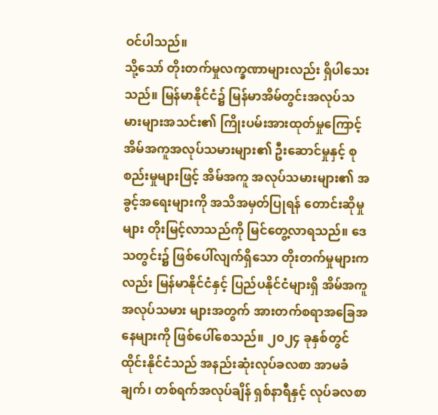ဝင်ပါသည်။
သို့သော် တိုးတက်မှုလက္ခဏာများလည်း ရှိပါသေးသည်။ မြန်မာနိုင်ငံ၌ မြန်မာအိမ်တွင်းအလုပ်သမားများအသင်း၏ ကြိုးပမ်းအားထုတ်မှုကြောင့် အိမ်အကူအလုပ်သမားများ၏ ဦးဆောင်မှုနှင့် စုစည်းမှုများဖြင့် အိမ်အကူ အလုပ်သမားများ၏ အခွင့်အရေးများကို အသိအမှတ်ပြုရန် တောင်းဆိုမှုများ တိုးမြင့်လာသည်ကို မြင်တွေ့လာရသည်။ ဒေသတွင်း၌ ဖြစ်ပေါ်လျက်ရှိသော တိုးတက်မှုများကလည်း မြန်မာနိုင်ငံနှင့် ပြည်ပနိုင်ငံများရှိ အိမ်အကူအလုပ်သမား များအတွက် အားတက်စရာအခြေအနေများကို ဖြစ်ပေါ်စေသည်။ ၂၀၂၄ ခုနှစ်တွင် ထိုင်းနိုင်ငံသည် အနည်းဆုံးလုပ်ခလစာ အာမခံချက်၊ တစ်ရက်အလုပ်ချိန် ရှစ်နာရီနှင့် လုပ်ခလစာ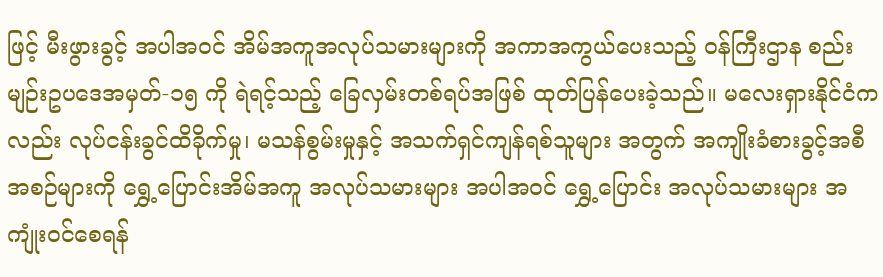ဖြင့် မီးဖွားခွင့် အပါအဝင် အိမ်အကူအလုပ်သမားများကို အကာအကွယ်ပေးသည့် ဝန်ကြီးဌာန စည်းမျဉ်းဥပဒေအမှတ်-၁၅ ကို ရဲရင့်သည့် ခြေလှမ်းတစ်ရပ်အဖြစ် ထုတ်ပြန်ပေးခဲ့သည်။ မလေးရှားနိုင်ငံကလည်း လုပ်ငန်းခွင်ထိခိုက်မှု၊ မသန်စွမ်းမှုနှင့် အသက်ရှင်ကျန်ရစ်သူများ အတွက် အကျိုးခံစားခွင့်အစီအစဉ်များကို ရွှေ့ပြောင်းအိမ်အကူ အလုပ်သမားများ အပါအဝင် ရွှေ့ပြောင်း အလုပ်သမားများ အကျုံးဝင်စေရန်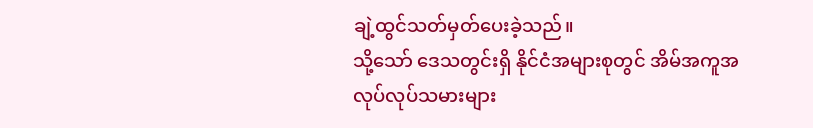ချဲ့ထွင်သတ်မှတ်ပေးခဲ့သည်။
သို့သော် ဒေသတွင်းရှိ နိုင်ငံအများစုတွင် အိမ်အကူအလုပ်လုပ်သမားများ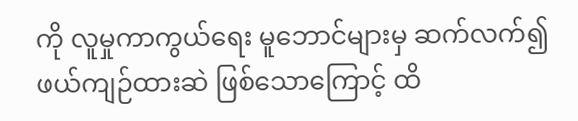ကို လူမှုကာကွယ်ရေး မူဘောင်များမှ ဆက်လက်၍ ဖယ်ကျဉ်ထားဆဲ ဖြစ်သောကြောင့် ထိ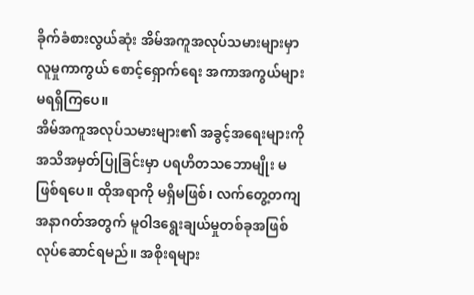ခိုက်ခံစားလွယ်ဆုံး အိမ်အကူအလုပ်သမားများမှာ လူမှုကာကွယ် စောင့်ရှောက်ရေး အကာအကွယ်များ မရရှိကြပေ။
အိမ်အကူအလုပ်သမားများ၏ အခွင့်အရေးများကို အသိအမှတ်ပြုခြင်းမှာ ပရဟိတသဘောမျိုး မဖြစ်ရပေ။ ထိုအရာကို မရှိမဖြစ်၊ လက်တွေ့တကျ အနာဂတ်အတွက် မူဝါဒရွေးချယ်မှုတစ်ခုအဖြစ် လုပ်ဆောင်ရမည်။ အစိုးရများ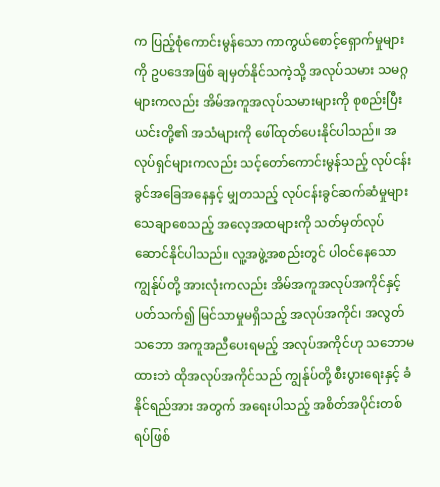က ပြည့်စုံကောင်းမွန်သော ကာကွယ်စောင့်ရှောက်မှုများကို ဥပဒေအဖြစ် ချမှတ်နိုင်သကဲ့သို့ အလုပ်သမား သမဂ္ဂများကလည်း အိမ်အကူအလုပ်သမားများကို စုစည်းပြီး ယင်းတို့၏ အသံများကို ဖေါ်ထုတ်ပေးနိုင်ပါသည်။ အလုပ်ရှင်များကလည်း သင့်တော်ကောင်းမွန်သည့် လုပ်ငန်းခွင်အခြေအနေနှင့် မျှတသည့် လုပ်ငန်းခွင်ဆက်ဆံမှုများ သေချာစေသည့် အလေ့အထများကို သတ်မှတ်လုပ်ဆောင်နိုင်ပါသည်။ လူ့အဖွဲ့အစည်းတွင် ပါဝင်နေသော ကျွန်ုပ်တို့ အားလုံးကလည်း အိမ်အကူအလုပ်အကိုင်နှင့်ပတ်သက်၍ မြင်သာမှုမရှိသည့် အလုပ်အကိုင်၊ အလွတ်သဘော အကူအညီပေးရမည့် အလုပ်အကိုင်ဟု သဘောမထားဘဲ ထိုအလုပ်အကိုင်သည် ကျွန်ုပ်တို့ စီးပွားရေးနှင့် ခံနိုင်ရည်အား အတွက် အရေးပါသည့် အစိတ်အပိုင်းတစ်ရပ်ဖြစ်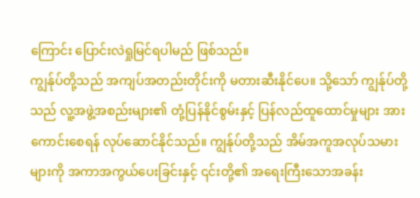ကြောင်း ပြောင်းလဲရှုမြင်ရပါမည် ဖြစ်သည်။
ကျွန်ုပ်တို့သည် အကျပ်အတည်းတိုင်းကို မတားဆီးနိုင်ပေ။ သို့သော် ကျွန်ုပ်တို့သည် လူ့အဖွဲ့အစည်းများ၏ တုံ့ပြန်နိုင်စွမ်းနှင့် ပြန်လည်ထူထောင်မှုများ အားကောင်းစေရန် လုပ်ဆောင်နိုင်သည်။ ကျွန်ုပ်တို့သည် အိမ်အကူအလုပ်သမားများကို အကာအကွယ်ပေးခြင်းနှင့် ၎င်းတို့၏ အရေးကြီးသောအခန်း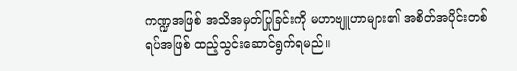ကဏ္ဍအဖြစ် အသိအမှတ်ပြုခြင်းကို မဟာဗျူဟာများ၏ အစိတ်အပိုင်းတစ်ရပ်အဖြစ် ထည့်သွင်းဆောင်ရွက်ရမည်။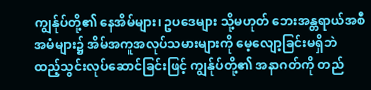ကျွန်ုပ်တို့၏ နေအိမ်များ၊ ဥပဒေများ သို့မဟုတ် ဘေးအန္တရာယ်အစီအမံများ၌ အိမ်အကူအလုပ်သမားများကို မေ့လျော့ခြင်းမရှိဘဲ ထည့်သွင်းလုပ်ဆောင်ခြင်းဖြင့် ကျွန်ုပ်တို့၏ အနာဂတ်ကို တည်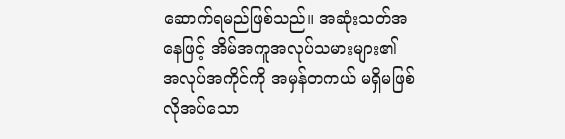ဆောက်ရမည်ဖြစ်သည်။ အဆုံးသတ်အနေဖြင့် အိမ်အကူအလုပ်သမားများ၏ အလုပ်အကိုင်ကို အမှန်တကယ် မရှိမဖြစ်လိုအပ်သော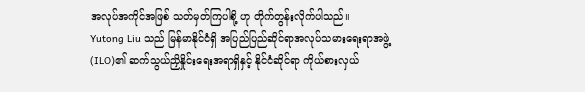အလုပ်အကိုင်အဖြစ် သတ်မှတ်ကြပါစို့ ဟု တိုက်တွန်းလိုက်ပါသည်။
Yutong Liu သည် မြန်မာနိုင်ငံရှိ အပြည်ပြည်ဆိုင်ရာအလုပ်သမားရေးရာအဖွဲ့ (ILO)၏ ဆက်သွယ်ညှိနှိုင်းရေးအရာရှိနှင့် နိုင်ငံဆိုင်ရာ ကိုယ်စားလှယ်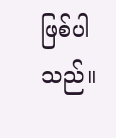ဖြစ်ပါသည်။